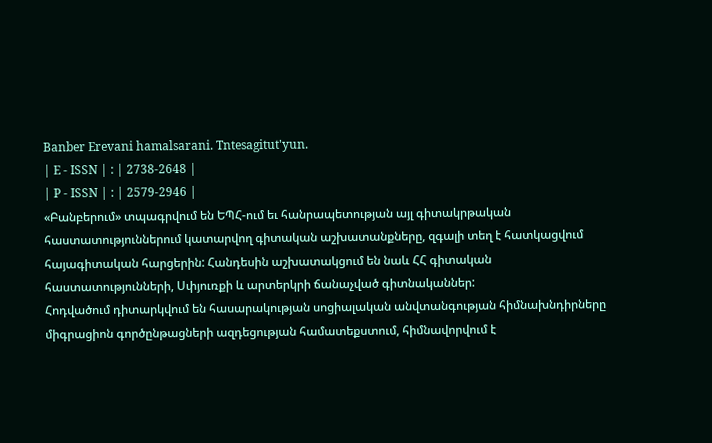Banber Erevani hamalsarani. Tntesagitut'yun.
| E - ISSN | : | 2738-2648 |
| P - ISSN | : | 2579-2946 |
«Բանբերում» տպագրվում են ԵՊՀ-ում եւ հանրապետության այլ գիտակրթական հաստատություններում կատարվող գիտական աշխատանքները, զգալի տեղ է հատկացվում հայագիտական հարցերին: Հանդեսին աշխատակցում են նաև ՀՀ գիտական հաստատությունների, Սփյուռքի և արտերկրի ճանաչված գիտնականներ:
Հոդվածում դիտարկվում են հասարակության սոցիալական անվտանգության հիմնախնդիրները միգրացիոն գործընթացների ազդեցության համատեքստում, հիմնավորվում է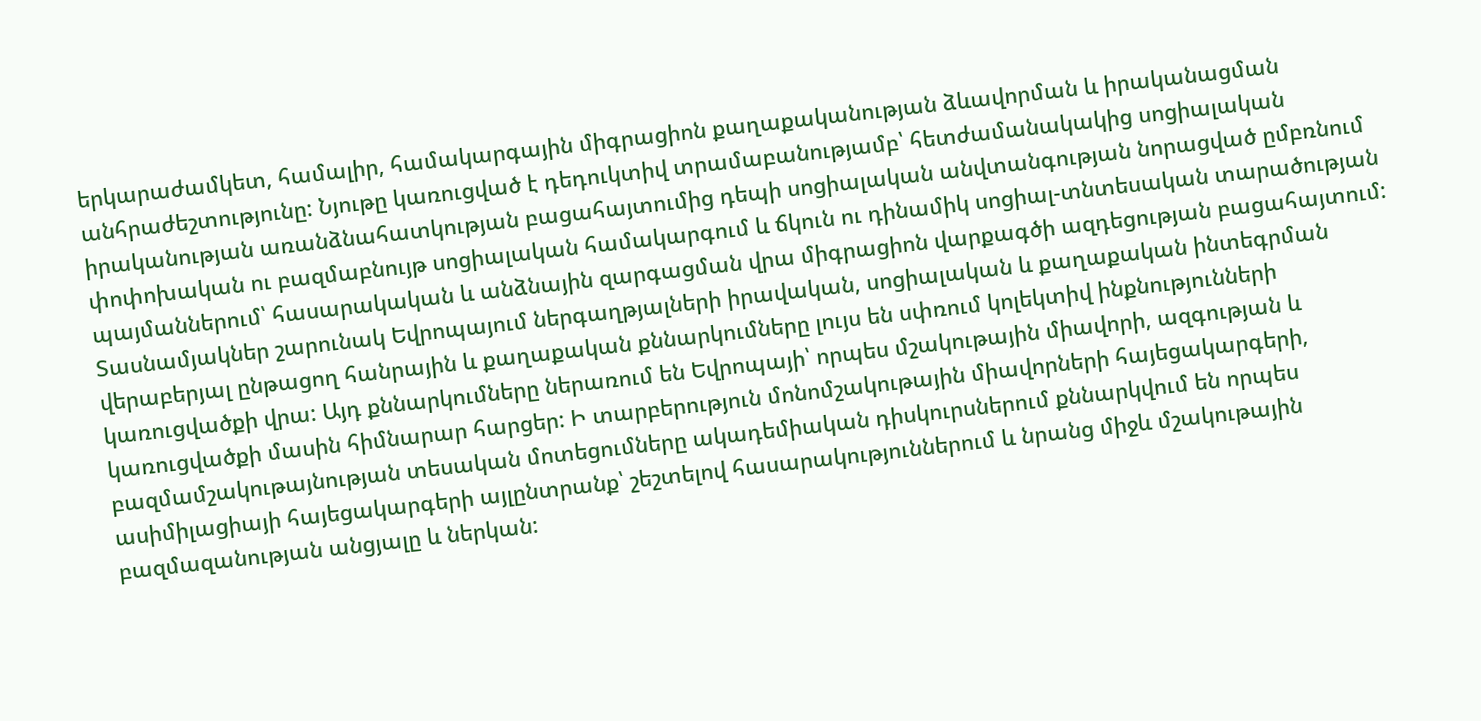երկարաժամկետ, համալիր, համակարգային միգրացիոն քաղաքականության ձևավորման և իրականացման անհրաժեշտությունը: Նյութը կառուցված է դեդուկտիվ տրամաբանությամբ՝ հետժամանակակից սոցիալական իրականության առանձնահատկության բացահայտումից դեպի սոցիալական անվտանգության նորացված ըմբռնում փոփոխական ու բազմաբնույթ սոցիալական համակարգում և ճկուն ու դինամիկ սոցիալ-տնտեսական տարածության պայմաններում՝ հասարակական և անձնային զարգացման վրա միգրացիոն վարքագծի ազդեցության բացահայտում:
Տասնամյակներ շարունակ Եվրոպայում ներգաղթյալների իրավական, սոցիալական և քաղաքական ինտեգրման վերաբերյալ ընթացող հանրային և քաղաքական քննարկումները լույս են սփռում կոլեկտիվ ինքնությունների կառուցվածքի վրա: Այդ քննարկումները ներառում են Եվրոպայի՝ որպես մշակութային միավորի, ազգության և կառուցվածքի մասին հիմնարար հարցեր: Ի տարբերություն մոնոմշակութային միավորների հայեցակարգերի, բազմամշակութայնության տեսական մոտեցումները ակադեմիական դիսկուրսներում քննարկվում են որպես ասիմիլացիայի հայեցակարգերի այլընտրանք՝ շեշտելով հասարակություններում և նրանց միջև մշակութային բազմազանության անցյալը և ներկան: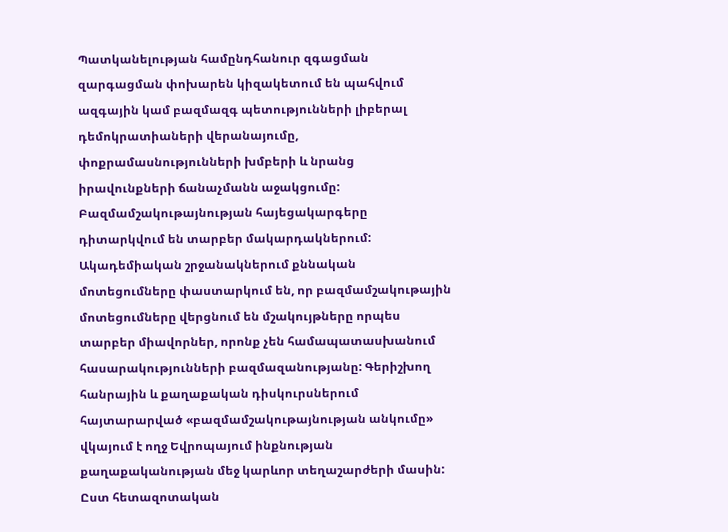Պատկանելության համընդհանուր զգացման զարգացման փոխարեն կիզակետում են պահվում ազգային կամ բազմազգ պետությունների լիբերալ դեմոկրատիաների վերանայումը, փոքրամասնությունների խմբերի և նրանց իրավունքների ճանաչմանն աջակցումը: Բազմամշակութայնության հայեցակարգերը դիտարկվում են տարբեր մակարդակներում: Ակադեմիական շրջանակներում քննական մոտեցումները փաստարկում են, որ բազմամշակութային մոտեցումները վերցնում են մշակույթները որպես տարբեր միավորներ, որոնք չեն համապատասխանում հասարակությունների բազմազանությանը: Գերիշխող հանրային և քաղաքական դիսկուրսներում հայտարարված «բազմամշակութայնության անկումը» վկայում է ողջ Եվրոպայում ինքնության քաղաքականության մեջ կարևոր տեղաշարժերի մասին: Ըստ հետազոտական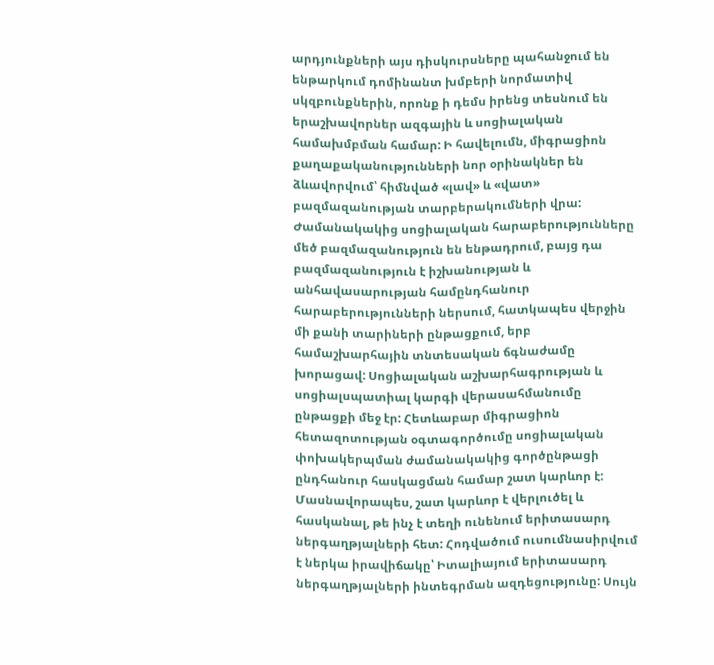արդյունքների այս դիսկուրսները պահանջում են ենթարկում դոմինանտ խմբերի նորմատիվ սկզբունքներին, որոնք ի դեմս իրենց տեսնում են երաշխավորներ ազգային և սոցիալական համախմբման համար: Ի հավելումն, միգրացիոն քաղաքականությունների նոր օրինակներ են ձևավորվում՝ հիմնված «լավ» և «վատ» բազմազանության տարբերակումների վրա:
Ժամանակակից սոցիալական հարաբերությունները մեծ բազմազանություն են ենթադրում, բայց դա բազմազանություն է իշխանության և անհավասարության համընդհանուր հարաբերությունների ներսում, հատկապես վերջին մի քանի տարիների ընթացքում, երբ համաշխարհային տնտեսական ճգնաժամը խորացավ: Սոցիալական աշխարհագրության և սոցիալսպատիալ կարգի վերասահմանումը ընթացքի մեջ էր: Հետևաբար միգրացիոն հետազոտության օգտագործումը սոցիալական փոխակերպման ժամանակակից գործընթացի ընդհանուր հասկացման համար շատ կարևոր է: Մասնավորապես, շատ կարևոր է վերլուծել և հասկանալ, թե ինչ է տեղի ունենում երիտասարդ ներգաղթյալների հետ: Հոդվածում ուսումնասիրվում է ներկա իրավիճակը՝ Իտալիայում երիտասարդ ներգաղթյալների ինտեգրման ազդեցությունը: Սույն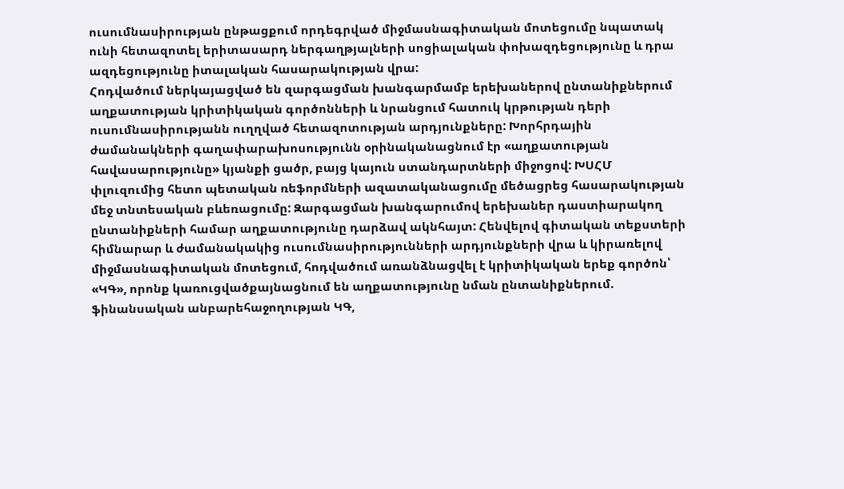ուսումնասիրության ընթացքում որդեգրված միջմասնագիտական մոտեցումը նպատակ ունի հետազոտել երիտասարդ ներգաղթյալների սոցիալական փոխազդեցությունը և դրա ազդեցությունը իտալական հասարակության վրա:
Հոդվածում ներկայացված են զարգացման խանգարմամբ երեխաներով ընտանիքներում աղքատության կրիտիկական գործոնների և նրանցում հատուկ կրթության դերի ուսումնասիրությանն ուղղված հետազոտության արդյունքները: Խորհրդային ժամանակների գաղափարախոսությունն օրինականացնում էր «աղքատության հավասարությունը» կյանքի ցածր, բայց կայուն ստանդարտների միջոցով: ԽՍՀՄ փլուզումից հետո պետական ռեֆորմների ազատականացումը մեծացրեց հասարակության մեջ տնտեսական բևեռացումը: Զարգացման խանգարումով երեխաներ դաստիարակող ընտանիքների համար աղքատությունը դարձավ ակնհայտ: Հենվելով գիտական տեքստերի հիմնարար և ժամանակակից ուսումնասիրությունների արդյունքների վրա և կիրառելով միջմասնագիտական մոտեցում, հոդվածում առանձնացվել է կրիտիկական երեք գործոն՝ «ԿԳ», որոնք կառուցվածքայնացնում են աղքատությունը նման ընտանիքներում. ֆինանսական անբարեհաջողության ԿԳ,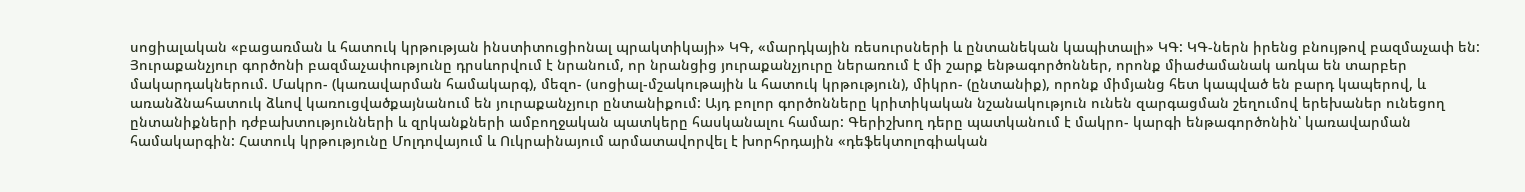սոցիալական «բացառման և հատուկ կրթության ինստիտուցիոնալ պրակտիկայի» ԿԳ, «մարդկային ռեսուրսների և ընտանեկան կապիտալի» ԿԳ: ԿԳ-ներն իրենց բնույթով բազմաչափ են: Յուրաքանչյուր գործոնի բազմաչափությունը դրսևորվում է նրանում, որ նրանցից յուրաքանչյուրը ներառում է մի շարք ենթագործոններ, որոնք միաժամանակ առկա են տարբեր մակարդակներում. Մակրո- (կառավարման համակարգ), մեզո- (սոցիալ-մշակութային և հատուկ կրթություն), միկրո- (ընտանիք), որոնք միմյանց հետ կապված են բարդ կապերով, և առանձնահատուկ ձևով կառուցվածքայնանում են յուրաքանչյուր ընտանիքում: Այդ բոլոր գործոնները կրիտիկական նշանակություն ունեն զարգացման շեղումով երեխաներ ունեցող ընտանիքների դժբախտությունների և զրկանքների ամբողջական պատկերը հասկանալու համար: Գերիշխող դերը պատկանում է մակրո- կարգի ենթագործոնին՝ կառավարման համակարգին: Հատուկ կրթությունը Մոլդովայում և Ուկրաինայում արմատավորվել է խորհրդային «դեֆեկտոլոգիական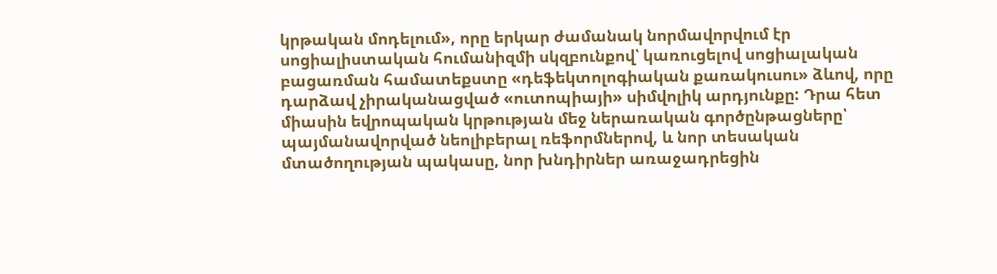կրթական մոդելում», որը երկար ժամանակ նորմավորվում էր սոցիալիստական հումանիզմի սկզբունքով՝ կառուցելով սոցիալական բացառման համատեքստը «դեֆեկտոլոգիական քառակուսու» ձևով, որը դարձավ չիրականացված «ուտոպիայի» սիմվոլիկ արդյունքը: Դրա հետ միասին եվրոպական կրթության մեջ ներառական գործընթացները՝ պայմանավորված նեոլիբերալ ռեֆորմներով, և նոր տեսական մտածողության պակասը, նոր խնդիրներ առաջադրեցին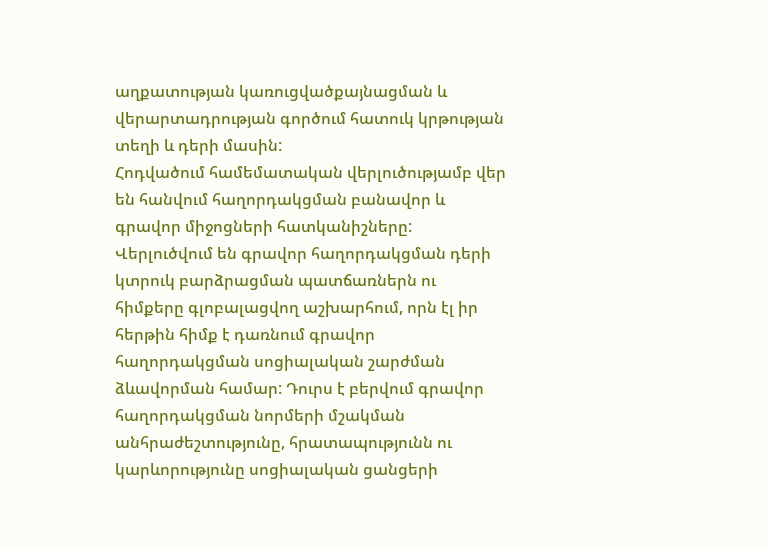աղքատության կառուցվածքայնացման և վերարտադրության գործում հատուկ կրթության տեղի և դերի մասին:
Հոդվածում համեմատական վերլուծությամբ վեր են հանվում հաղորդակցման բանավոր և գրավոր միջոցների հատկանիշները: Վերլուծվում են գրավոր հաղորդակցման դերի կտրուկ բարձրացման պատճառներն ու հիմքերը գլոբալացվող աշխարհում, որն էլ իր հերթին հիմք է դառնում գրավոր հաղորդակցման սոցիալական շարժման ձևավորման համար: Դուրս է բերվում գրավոր հաղորդակցման նորմերի մշակման անհրաժեշտությունը, հրատապությունն ու կարևորությունը սոցիալական ցանցերի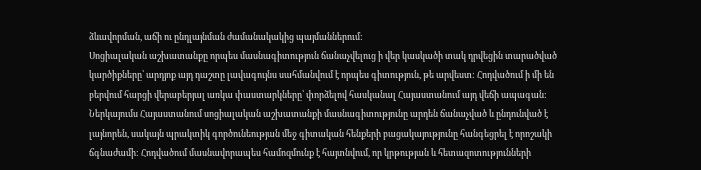ձևավորման, աճի ու ընդլայնման ժամանակակից պայմաններում:
Սոցիալական աշխատանքը որպես մասնագիտություն ճանաչվելուց ի վեր կասկածի տակ դրվեցին տարածված կարծիքները՝ արդյոք այդ դաշտը լավագույնս սահմանվում է որպես գիտություն, թե արվեստ: Հոդվածում ի մի են բերվում հարցի վերաբերյալ առկա փաստարկները՝ փորձելով հասկանալ Հայաստանում այդ վեճի ապագան: Ներկայումս Հայաստանում սոցիալական աշխատանքի մասնագիտությունը արդեն ճանաչված և ընդունված է լայնորեն, սակայն պրակտիկ գործունեության մեջ գիտական հենքերի բացակայությունը հանգեցրել է որոշակի ճգնաժամի: Հոդվածում մասնավորապես համոզմունք է հայտնվում, որ կրթության և հետազոտությունների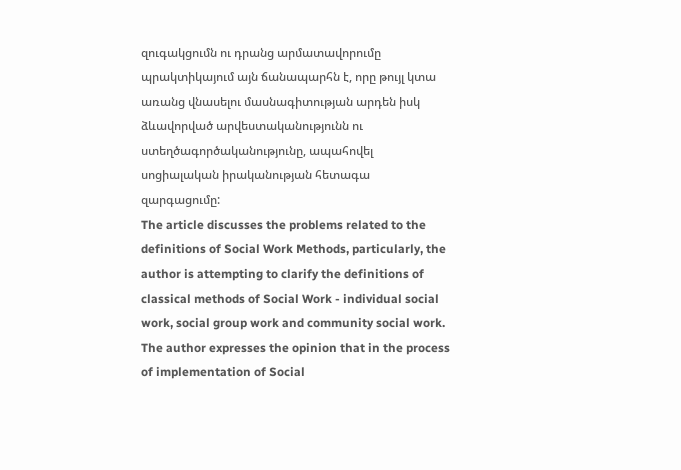զուգակցումն ու դրանց արմատավորումը պրակտիկայում այն ճանապարհն է, որը թույլ կտա առանց վնասելու մասնագիտության արդեն իսկ ձևավորված արվեստականությունն ու ստեղծագործականությունը, ապահովել սոցիալական իրականության հետագա զարգացումը:
The article discusses the problems related to the definitions of Social Work Methods, particularly, the author is attempting to clarify the definitions of classical methods of Social Work - individual social work, social group work and community social work. The author expresses the opinion that in the process of implementation of Social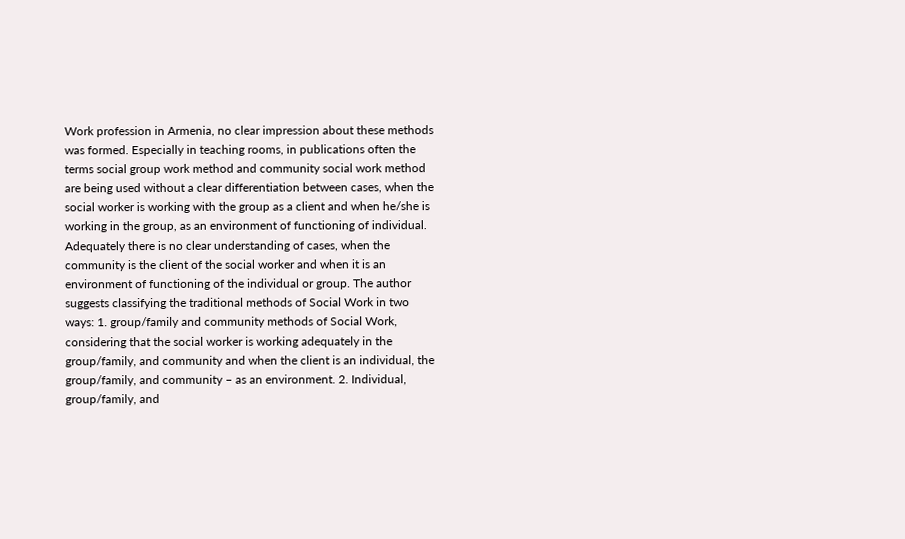Work profession in Armenia, no clear impression about these methods was formed. Especially in teaching rooms, in publications often the terms social group work method and community social work method are being used without a clear differentiation between cases, when the social worker is working with the group as a client and when he/she is working in the group, as an environment of functioning of individual. Adequately there is no clear understanding of cases, when the community is the client of the social worker and when it is an environment of functioning of the individual or group. The author suggests classifying the traditional methods of Social Work in two ways: 1. group/family and community methods of Social Work, considering that the social worker is working adequately in the group/family, and community and when the client is an individual, the group/family, and community – as an environment. 2. Individual, group/family, and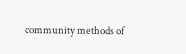community methods of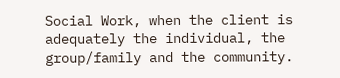Social Work, when the client is adequately the individual, the group/family and the community.